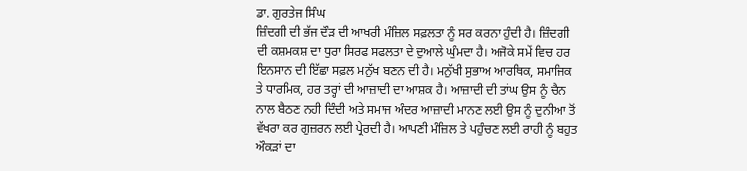ਡਾ. ਗੁਰਤੇਜ ਸਿੰਘ
ਜ਼ਿੰਦਗੀ ਦੀ ਭੱਜ ਦੌੜ ਦੀ ਆਖਰੀ ਮੰਜ਼ਿਲ ਸਫ਼ਲਤਾ ਨੂੰ ਸਰ ਕਰਨਾ ਹੁੰਦੀ ਹੈ। ਜ਼ਿੰਦਗੀ ਦੀ ਕਸ਼ਮਕਸ਼ ਦਾ ਧੁਰਾ ਸਿਰਫ ਸਫਲਤਾ ਦੇ ਦੁਆਲੇ ਘੁੰਮਦਾ ਹੈ। ਅਜੋਕੇ ਸਮੇਂ ਵਿਚ ਹਰ ਇਨਸਾਨ ਦੀ ਇੱਛਾ ਸਫ਼ਲ ਮਨੁੱਖ ਬਣਨ ਦੀ ਹੈ। ਮਨੁੱਖੀ ਸੁਭਾਅ ਆਰਥਿਕ, ਸਮਾਜਿਕ ਤੇ ਧਾਰਮਿਕ, ਹਰ ਤਰ੍ਹਾਂ ਦੀ ਆਜ਼ਾਦੀ ਦਾ ਆਸ਼ਕ ਹੈ। ਆਜ਼ਾਦੀ ਦੀ ਤਾਂਘ ਉਸ ਨੂੰ ਚੈਨ ਨਾਲ ਬੈਠਣ ਨਹੀ ਦਿੰਦੀ ਅਤੇ ਸਮਾਜ ਅੰਦਰ ਆਜ਼ਾਦੀ ਮਾਨਣ ਲਈ ਉਸ ਨੂੰ ਦੁਨੀਆ ਤੋਂ ਵੱਖਰਾ ਕਰ ਗੁਜ਼ਰਨ ਲਈ ਪ੍ਰੇਰਦੀ ਹੈ। ਆਪਣੀ ਮੰਜ਼ਿਲ ਤੇ ਪਹੁੰਚਣ ਲਈ ਰਾਹੀ ਨੂੰ ਬਹੁਤ ਔਕੜਾਂ ਦਾ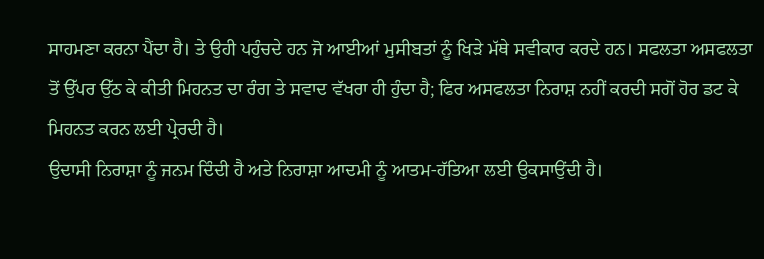ਸਾਹਮਣਾ ਕਰਨਾ ਪੈਂਦਾ ਹੈ। ਤੇ ਉਹੀ ਪਹੁੰਚਦੇ ਹਨ ਜੋ ਆਈਆਂ ਮੁਸੀਬਤਾਂ ਨੂੰ ਖਿੜੇ ਮੱਥੇ ਸਵੀਕਾਰ ਕਰਦੇ ਹਨ। ਸਫਲਤਾ ਅਸਫਲਤਾ ਤੋਂ ਉੱਪਰ ਉੱਠ ਕੇ ਕੀਤੀ ਮਿਹਨਤ ਦਾ ਰੰਗ ਤੇ ਸਵਾਦ ਵੱਖਰਾ ਹੀ ਹੁੰਦਾ ਹੈ; ਫਿਰ ਅਸਫਲਤਾ ਨਿਰਾਸ਼ ਨਹੀਂ ਕਰਦੀ ਸਗੋਂ ਹੋਰ ਡਟ ਕੇ ਮਿਹਨਤ ਕਰਨ ਲਈ ਪ੍ਰੇਰਦੀ ਹੈ।
ਉਦਾਸੀ ਨਿਰਾਸ਼ਾ ਨੂੰ ਜਨਮ ਦਿੰਦੀ ਹੈ ਅਤੇ ਨਿਰਾਸ਼ਾ ਆਦਮੀ ਨੂੰ ਆਤਮ-ਹੱਤਿਆ ਲਈ ਉਕਸਾਉਂਦੀ ਹੈ।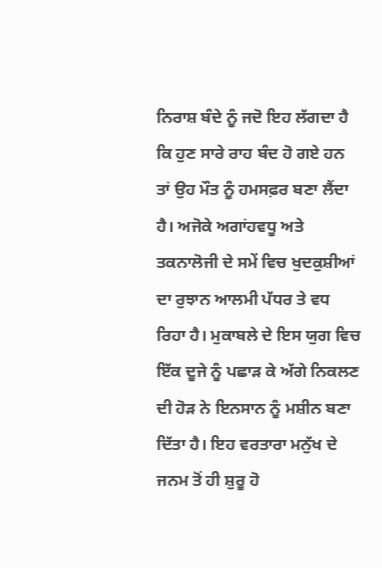ਨਿਰਾਸ਼ ਬੰਦੇ ਨੂੰ ਜਦੋ ਇਹ ਲੱਗਦਾ ਹੈ ਕਿ ਹੁਣ ਸਾਰੇ ਰਾਹ ਬੰਦ ਹੋ ਗਏ ਹਨ ਤਾਂ ਉਹ ਮੌਤ ਨੂੰ ਹਮਸਫ਼ਰ ਬਣਾ ਲੈਂਦਾ ਹੈ। ਅਜੋਕੇ ਅਗਾਂਹਵਧੂ ਅਤੇ ਤਕਨਾਲੋਜੀ ਦੇ ਸਮੇਂ ਵਿਚ ਖੁਦਕੁਸ਼ੀਆਂ ਦਾ ਰੁਝਾਨ ਆਲਮੀ ਪੱਧਰ ਤੇ ਵਧ ਰਿਹਾ ਹੈ। ਮੁਕਾਬਲੇ ਦੇ ਇਸ ਯੁਗ ਵਿਚ ਇੱਕ ਦੂਜੇ ਨੂੰ ਪਛਾੜ ਕੇ ਅੱਗੇ ਨਿਕਲਣ ਦੀ ਹੋੜ ਨੇ ਇਨਸਾਨ ਨੂੰ ਮਸ਼ੀਨ ਬਣਾ ਦਿੱਤਾ ਹੈ। ਇਹ ਵਰਤਾਰਾ ਮਨੁੱਖ ਦੇ ਜਨਮ ਤੋਂ ਹੀ ਸ਼ੁਰੂ ਹੋ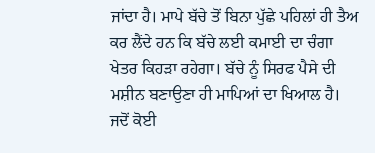ਜਾਂਦਾ ਹੈ। ਮਾਪੇ ਬੱਚੇ ਤੋਂ ਬਿਨਾ ਪੁੱਛੇ ਪਹਿਲਾਂ ਹੀ ਤੈਅ ਕਰ ਲੈਂਦੇ ਹਨ ਕਿ ਬੱਚੇ ਲਈ ਕਮਾਈ ਦਾ ਚੰਗਾ ਖੇਤਰ ਕਿਹੜਾ ਰਹੇਗਾ। ਬੱਚੇ ਨੂੰ ਸਿਰਫ ਪੈਸੇ ਦੀ ਮਸ਼ੀਨ ਬਣਾਉਣਾ ਹੀ ਮਾਪਿਆਂ ਦਾ ਖਿਆਲ ਹੈ। ਜਦੋਂ ਕੋਈ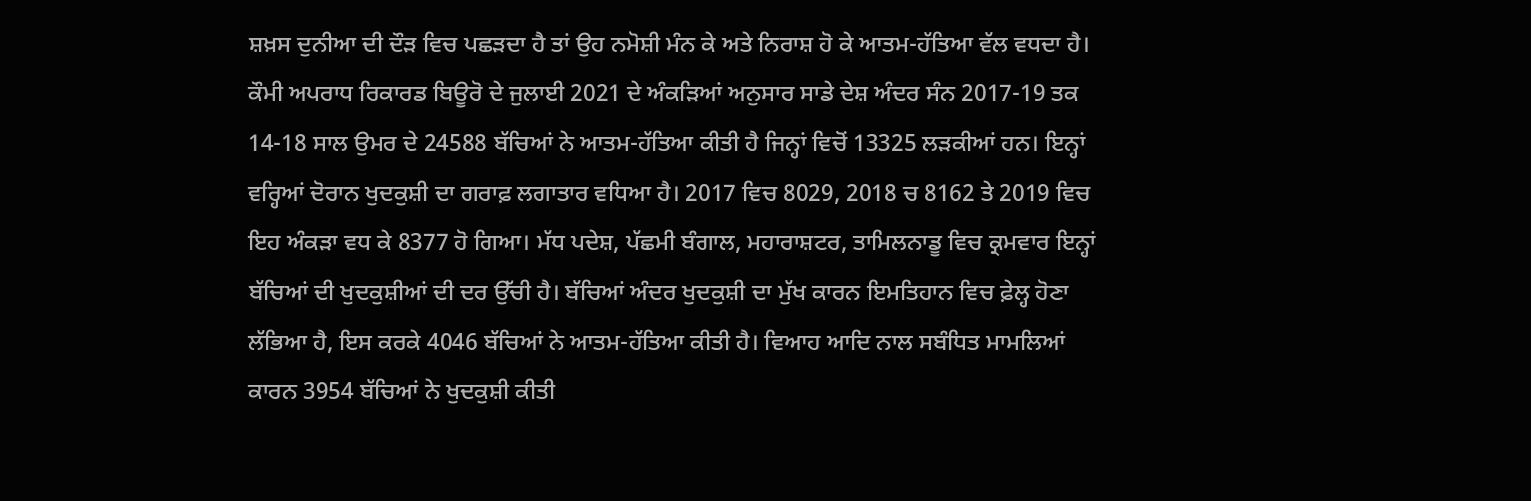ਸ਼ਖ਼ਸ ਦੁਨੀਆ ਦੀ ਦੌੜ ਵਿਚ ਪਛੜਦਾ ਹੈ ਤਾਂ ਉਹ ਨਮੋਸ਼ੀ ਮੰਨ ਕੇ ਅਤੇ ਨਿਰਾਸ਼ ਹੋ ਕੇ ਆਤਮ-ਹੱਤਿਆ ਵੱਲ ਵਧਦਾ ਹੈ।
ਕੌਮੀ ਅਪਰਾਧ ਰਿਕਾਰਡ ਬਿਊਰੋ ਦੇ ਜੁਲਾਈ 2021 ਦੇ ਅੰਕੜਿਆਂ ਅਨੁਸਾਰ ਸਾਡੇ ਦੇਸ਼ ਅੰਦਰ ਸੰਨ 2017-19 ਤਕ 14-18 ਸਾਲ ਉਮਰ ਦੇ 24588 ਬੱਚਿਆਂ ਨੇ ਆਤਮ-ਹੱਤਿਆ ਕੀਤੀ ਹੈ ਜਿਨ੍ਹਾਂ ਵਿਚੋਂ 13325 ਲੜਕੀਆਂ ਹਨ। ਇਨ੍ਹਾਂ ਵਰ੍ਹਿਆਂ ਦੋਰਾਨ ਖੁਦਕੁਸ਼ੀ ਦਾ ਗਰਾਫ਼ ਲਗਾਤਾਰ ਵਧਿਆ ਹੈ। 2017 ਵਿਚ 8029, 2018 ਚ 8162 ਤੇ 2019 ਵਿਚ ਇਹ ਅੰਕੜਾ ਵਧ ਕੇ 8377 ਹੋ ਗਿਆ। ਮੱਧ ਪਦੇਸ਼, ਪੱਛਮੀ ਬੰਗਾਲ, ਮਹਾਰਾਸ਼ਟਰ, ਤਾਮਿਲਨਾਡੂ ਵਿਚ ਕ੍ਰਮਵਾਰ ਇਨ੍ਹਾਂ ਬੱਚਿਆਂ ਦੀ ਖੁਦਕੁਸ਼ੀਆਂ ਦੀ ਦਰ ਉੱਚੀ ਹੈ। ਬੱਚਿਆਂ ਅੰਦਰ ਖੁਦਕੁਸ਼ੀ ਦਾ ਮੁੱਖ ਕਾਰਨ ਇਮਤਿਹਾਨ ਵਿਚ ਫ਼ੇਲ੍ਹ ਹੋਣਾ ਲੱਭਿਆ ਹੈ, ਇਸ ਕਰਕੇ 4046 ਬੱਚਿਆਂ ਨੇ ਆਤਮ-ਹੱਤਿਆ ਕੀਤੀ ਹੈ। ਵਿਆਹ ਆਦਿ ਨਾਲ ਸਬੰਧਿਤ ਮਾਮਲਿਆਂ ਕਾਰਨ 3954 ਬੱਚਿਆਂ ਨੇ ਖੁਦਕੁਸ਼ੀ ਕੀਤੀ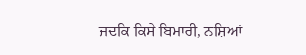ਜਦਕਿ ਕਿਸੇ ਬਿਮਾਰੀ, ਨਸ਼ਿਆਂ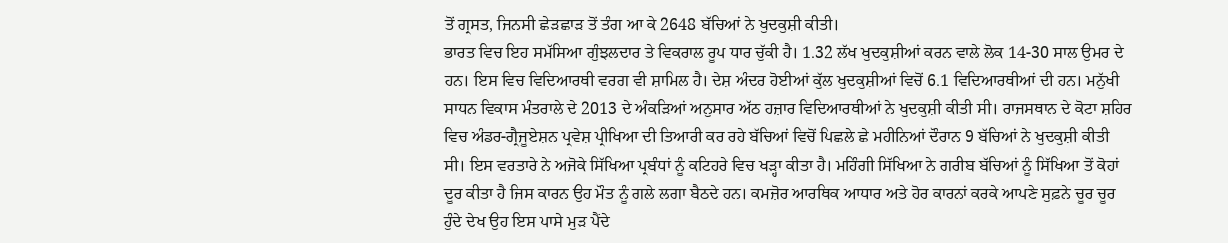ਤੋਂ ਗ੍ਰਸਤ, ਜਿਨਸੀ ਛੇੜਛਾੜ ਤੋਂ ਤੰਗ ਆ ਕੇ 2648 ਬੱਚਿਆਂ ਨੇ ਖੁਦਕੁਸ਼ੀ ਕੀਤੀ।
ਭਾਰਤ ਵਿਚ ਇਹ ਸਮੱਸਿਆ ਗੁੰਝਲਦਾਰ ਤੇ ਵਿਕਰਾਲ ਰੂਪ ਧਾਰ ਚੁੱਕੀ ਹੈ। 1.32 ਲੱਖ ਖੁਦਕੁਸ਼ੀਆਂ ਕਰਨ ਵਾਲੇ ਲੋਕ 14-30 ਸਾਲ ਉਮਰ ਦੇ ਹਨ। ਇਸ ਵਿਚ ਵਿਦਿਆਰਥੀ ਵਰਗ ਵੀ ਸ਼ਾਮਿਲ ਹੈ। ਦੇਸ਼ ਅੰਦਰ ਹੋਈਆਂ ਕੁੱਲ ਖੁਦਕੁਸ਼ੀਆਂ ਵਿਚੋਂ 6.1 ਵਿਦਿਆਰਥੀਆਂ ਦੀ ਹਨ। ਮਨੁੱਖੀ ਸਾਧਨ ਵਿਕਾਸ ਮੰਤਰਾਲੇ ਦੇ 2013 ਦੇ ਅੰਕੜਿਆਂ ਅਨੁਸਾਰ ਅੱਠ ਹਜ਼ਾਰ ਵਿਦਿਆਰਥੀਆਂ ਨੇ ਖੁਦਕੁਸ਼ੀ ਕੀਤੀ ਸੀ। ਰਾਜਸਥਾਨ ਦੇ ਕੋਟਾ ਸ਼ਹਿਰ ਵਿਚ ਅੰਡਰ-ਗ੍ਰੈਜੂਏਸ਼ਨ ਪ੍ਰਵੇਸ਼ ਪ੍ਰੀਖਿਆ ਦੀ ਤਿਆਰੀ ਕਰ ਰਹੇ ਬੱਚਿਆਂ ਵਿਚੋਂ ਪਿਛਲੇ ਛੇ ਮਹੀਨਿਆਂ ਦੌਰਾਨ 9 ਬੱਚਿਆਂ ਨੇ ਖੁਦਕੁਸ਼ੀ ਕੀਤੀ ਸੀ। ਇਸ ਵਰਤਾਰੇ ਨੇ ਅਜੋਕੇ ਸਿੱਖਿਆ ਪ੍ਰਬੰਧਾਂ ਨੂੰ ਕਟਿਹਰੇ ਵਿਚ ਖੜ੍ਹਾ ਕੀਤਾ ਹੈ। ਮਹਿੰਗੀ ਸਿੱਖਿਆ ਨੇ ਗਰੀਬ ਬੱਚਿਆਂ ਨੂੰ ਸਿੱਖਿਆ ਤੋਂ ਕੋਹਾਂ ਦੂਰ ਕੀਤਾ ਹੈ ਜਿਸ ਕਾਰਨ ਉਹ ਮੌਤ ਨੂੰ ਗਲੇ ਲਗਾ ਬੈਠਦੇ ਹਨ। ਕਮਜ਼ੋਰ ਆਰਥਿਕ ਆਧਾਰ ਅਤੇ ਹੋਰ ਕਾਰਨਾਂ ਕਰਕੇ ਆਪਣੇ ਸੁਫ਼ਨੇ ਚੂਰ ਚੂਰ ਹੁੰਦੇ ਦੇਖ ਉਹ ਇਸ ਪਾਸੇ ਮੁੜ ਪੈਂਦੇ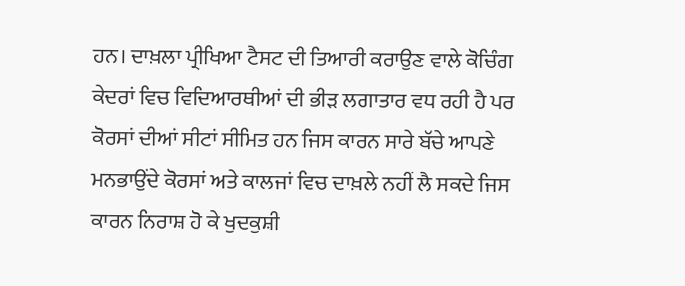ਹਨ। ਦਾਖ਼ਲਾ ਪ੍ਰੀਖਿਆ ਟੈਸਟ ਦੀ ਤਿਆਰੀ ਕਰਾਉਣ ਵਾਲੇ ਕੋਚਿੰਗ ਕੇਦਰਾਂ ਵਿਚ ਵਿਦਿਆਰਥੀਆਂ ਦੀ ਭੀੜ ਲਗਾਤਾਰ ਵਧ ਰਹੀ ਹੈ ਪਰ ਕੋਰਸਾਂ ਦੀਆਂ ਸੀਟਾਂ ਸੀਮਿਤ ਹਨ ਜਿਸ ਕਾਰਨ ਸਾਰੇ ਬੱਚੇ ਆਪਣੇ ਮਨਭਾਉਂਦੇ ਕੋਰਸਾਂ ਅਤੇ ਕਾਲਜਾਂ ਵਿਚ ਦਾਖ਼ਲੇ ਨਹੀਂ ਲੈ ਸਕਦੇ ਜਿਸ ਕਾਰਨ ਨਿਰਾਸ਼ ਹੋ ਕੇ ਖੁਦਕੁਸ਼ੀ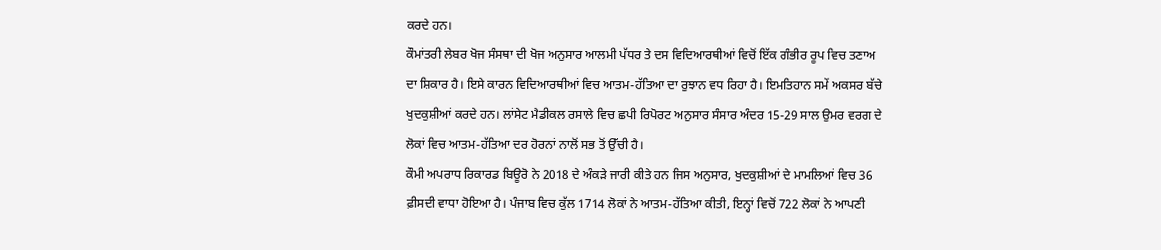ਕਰਦੇ ਹਨ।
ਕੌਮਾਂਤਰੀ ਲੇਬਰ ਖੋਜ ਸੰਸਥਾ ਦੀ ਖੋਜ ਅਨੁਸਾਰ ਆਲਮੀ ਪੱਧਰ ਤੇ ਦਸ ਵਿਦਿਆਰਥੀਆਂ ਵਿਚੋਂ ਇੱਕ ਗੰਭੀਰ ਰੂਪ ਵਿਚ ਤਣਾਅ ਦਾ ਸ਼ਿਕਾਰ ਹੈ। ਇਸੇ ਕਾਰਨ ਵਿਦਿਆਰਥੀਆਂ ਵਿਚ ਆਤਮ-ਹੱਤਿਆ ਦਾ ਰੁਝਾਨ ਵਧ ਰਿਹਾ ਹੈ। ਇਮਤਿਹਾਨ ਸਮੇਂ ਅਕਸਰ ਬੱਚੇ ਖੁਦਕੁਸ਼ੀਆਂ ਕਰਦੇ ਹਨ। ਲਾਂਸੇਟ ਮੈਡੀਕਲ ਰਸਾਲੇ ਵਿਚ ਛਪੀ ਰਿਪੋਰਟ ਅਨੁਸਾਰ ਸੰਸਾਰ ਅੰਦਰ 15-29 ਸਾਲ ਉਮਰ ਵਰਗ ਦੇ ਲੋਕਾਂ ਵਿਚ ਆਤਮ-ਹੱਤਿਆ ਦਰ ਹੋਰਨਾਂ ਨਾਲੋਂ ਸਭ ਤੋਂ ਉੱਚੀ ਹੈ।
ਕੌਮੀ ਅਪਰਾਧ ਰਿਕਾਰਡ ਬਿਊਰੋ ਨੇ 2018 ਦੇ ਅੰਕੜੇ ਜਾਰੀ ਕੀਤੇ ਹਨ ਜਿਸ ਅਨੁਸਾਰ, ਖੁਦਕੁਸ਼ੀਆਂ ਦੇ ਮਾਮਲਿਆਂ ਵਿਚ 36 ਫ਼ੀਸਦੀ ਵਾਧਾ ਹੋਇਆ ਹੈ। ਪੰਜਾਬ ਵਿਚ ਕੁੱਲ 1714 ਲੋਕਾਂ ਨੇ ਆਤਮ-ਹੱਤਿਆ ਕੀਤੀ, ਇਨ੍ਹਾਂ ਵਿਚੋਂ 722 ਲੋਕਾਂ ਨੇ ਆਪਣੀ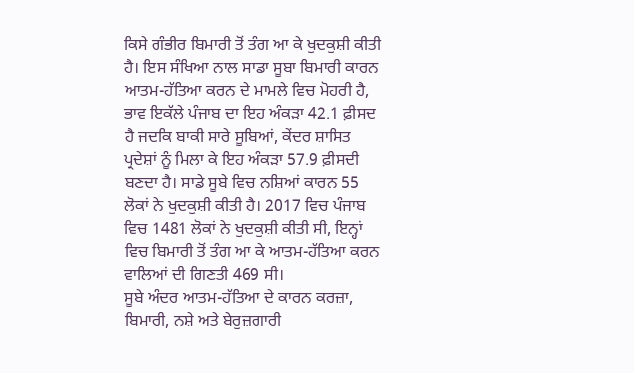ਕਿਸੇ ਗੰਭੀਰ ਬਿਮਾਰੀ ਤੋਂ ਤੰਗ ਆ ਕੇ ਖੁਦਕੁਸ਼ੀ ਕੀਤੀ ਹੈ। ਇਸ ਸੰਖਿਆ ਨਾਲ ਸਾਡਾ ਸੂਬਾ ਬਿਮਾਰੀ ਕਾਰਨ ਆਤਮ-ਹੱਤਿਆ ਕਰਨ ਦੇ ਮਾਮਲੇ ਵਿਚ ਮੋਹਰੀ ਹੈ, ਭਾਵ ਇਕੱਲੇ ਪੰਜਾਬ ਦਾ ਇਹ ਅੰਕੜਾ 42.1 ਫ਼ੀਸਦ ਹੈ ਜਦਕਿ ਬਾਕੀ ਸਾਰੇ ਸੂਬਿਆਂ, ਕੇਂਦਰ ਸ਼ਾਸਿਤ ਪ੍ਰਦੇਸ਼ਾਂ ਨੂੰ ਮਿਲਾ ਕੇ ਇਹ ਅੰਕੜਾ 57.9 ਫ਼ੀਸਦੀ ਬਣਦਾ ਹੈ। ਸਾਡੇ ਸੂਬੇ ਵਿਚ ਨਸ਼ਿਆਂ ਕਾਰਨ 55 ਲੋਕਾਂ ਨੇ ਖੁਦਕੁਸ਼ੀ ਕੀਤੀ ਹੈ। 2017 ਵਿਚ ਪੰਜਾਬ ਵਿਚ 1481 ਲੋਕਾਂ ਨੇ ਖੁਦਕੁਸ਼ੀ ਕੀਤੀ ਸੀ, ਇਨ੍ਹਾਂ ਵਿਚ ਬਿਮਾਰੀ ਤੋਂ ਤੰਗ ਆ ਕੇ ਆਤਮ-ਹੱਤਿਆ ਕਰਨ ਵਾਲਿਆਂ ਦੀ ਗਿਣਤੀ 469 ਸੀ।
ਸੂਬੇ ਅੰਦਰ ਆਤਮ-ਹੱਤਿਆ ਦੇ ਕਾਰਨ ਕਰਜ਼ਾ, ਬਿਮਾਰੀ, ਨਸ਼ੇ ਅਤੇ ਬੇਰੁਜ਼ਗਾਰੀ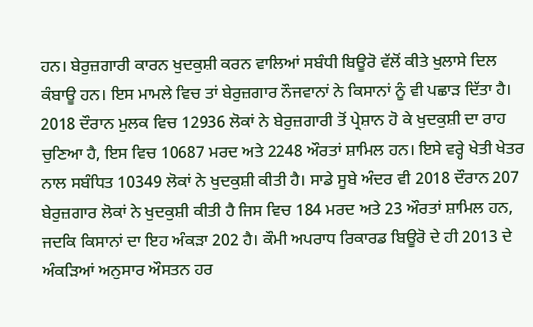ਹਨ। ਬੇਰੁਜ਼ਗਾਰੀ ਕਾਰਨ ਖੁਦਕੁਸ਼ੀ ਕਰਨ ਵਾਲਿਆਂ ਸਬੰਧੀ ਬਿਊਰੋ ਵੱਲੋਂ ਕੀਤੇ ਖੁਲਾਸੇ ਦਿਲ ਕੰਬਾਊ ਹਨ। ਇਸ ਮਾਮਲੇ ਵਿਚ ਤਾਂ ਬੇਰੁਜ਼ਗਾਰ ਨੌਜਵਾਨਾਂ ਨੇ ਕਿਸਾਨਾਂ ਨੂੰ ਵੀ ਪਛਾੜ ਦਿੱਤਾ ਹੈ। 2018 ਦੌਰਾਨ ਮੁਲਕ ਵਿਚ 12936 ਲੋਕਾਂ ਨੇ ਬੇਰੁਜ਼ਗਾਰੀ ਤੋਂ ਪ੍ਰੇਸ਼ਾਨ ਹੋ ਕੇ ਖੁਦਕੁਸ਼ੀ ਦਾ ਰਾਹ ਚੁਣਿਆ ਹੈ, ਇਸ ਵਿਚ 10687 ਮਰਦ ਅਤੇ 2248 ਔਰਤਾਂ ਸ਼ਾਮਿਲ ਹਨ। ਇਸੇ ਵਰ੍ਹੇ ਖੇਤੀ ਖੇਤਰ ਨਾਲ ਸਬੰਧਿਤ 10349 ਲੋਕਾਂ ਨੇ ਖੁਦਕੁਸ਼ੀ ਕੀਤੀ ਹੈ। ਸਾਡੇ ਸੂਬੇ ਅੰਦਰ ਵੀ 2018 ਦੌਰਾਨ 207 ਬੇਰੁਜ਼ਗਾਰ ਲੋਕਾਂ ਨੇ ਖੁਦਕੁਸ਼ੀ ਕੀਤੀ ਹੈ ਜਿਸ ਵਿਚ 184 ਮਰਦ ਅਤੇ 23 ਔਰਤਾਂ ਸ਼ਾਮਿਲ ਹਨ, ਜਦਕਿ ਕਿਸਾਨਾਂ ਦਾ ਇਹ ਅੰਕੜਾ 202 ਹੈ। ਕੌਮੀ ਅਪਰਾਧ ਰਿਕਾਰਡ ਬਿਊਰੋ ਦੇ ਹੀ 2013 ਦੇ ਅੰਕੜਿਆਂ ਅਨੁਸਾਰ ਔਸਤਨ ਹਰ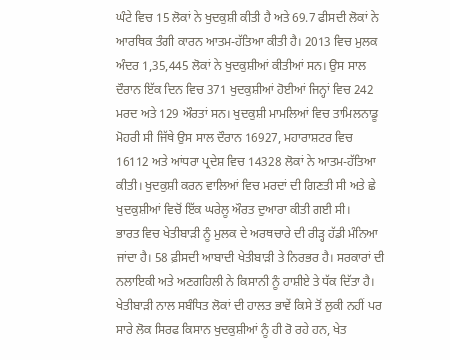ਘੰਟੇ ਵਿਚ 15 ਲੋਕਾਂ ਨੇ ਖੁਦਕੁਸ਼ੀ ਕੀਤੀ ਹੈ ਅਤੇ 69.7 ਫੀਸਦੀ ਲੋਕਾਂ ਨੇ ਆਰਥਿਕ ਤੰਗੀ ਕਾਰਨ ਆਤਮ-ਹੱਤਿਆ ਕੀਤੀ ਹੈ। 2013 ਵਿਚ ਮੁਲਕ ਅੰਦਰ 1,35,445 ਲੋਕਾਂ ਨੇ ਖੁਦਕੁਸ਼ੀਆਂ ਕੀਤੀਆਂ ਸਨ। ਉਸ ਸਾਲ ਦੌਰਾਨ ਇੱਕ ਦਿਨ ਵਿਚ 371 ਖੁਦਕੁਸ਼ੀਆਂ ਹੋਈਆਂ ਜਿਨ੍ਹਾਂ ਵਿਚ 242 ਮਰਦ ਅਤੇ 129 ਔਰਤਾਂ ਸਨ। ਖੁਦਕੁਸ਼ੀ ਮਾਮਲਿਆਂ ਵਿਚ ਤਾਮਿਲਨਾਡੂ ਮੋਹਰੀ ਸੀ ਜਿੱਥੇ ਉਸ ਸਾਲ ਦੌਰਾਨ 16927, ਮਹਾਰਾਸ਼ਟਰ ਵਿਚ 16112 ਅਤੇ ਆਂਧਰਾ ਪ੍ਰਦੇਸ਼ ਵਿਚ 14328 ਲੋਕਾਂ ਨੇ ਆਤਮ-ਹੱਤਿਆ ਕੀਤੀ। ਖੁਦਕੁਸ਼ੀ ਕਰਨ ਵਾਲਿਆਂ ਵਿਚ ਮਰਦਾਂ ਦੀ ਗਿਣਤੀ ਸੀ ਅਤੇ ਛੇ ਖੁਦਕੁਸ਼ੀਆਂ ਵਿਚੋਂ ਇੱਕ ਘਰੇਲੂ ਔਰਤ ਦੁਆਰਾ ਕੀਤੀ ਗਈ ਸੀ।
ਭਾਰਤ ਵਿਚ ਖੇਤੀਬਾੜੀ ਨੂੰ ਮੁਲਕ ਦੇ ਅਰਥਚਾਰੇ ਦੀ ਰੀੜ੍ਹ ਹੱਡੀ ਮੰਨਿਆ ਜਾਂਦਾ ਹੈ। 58 ਫ਼ੀਸਦੀ ਆਬਾਦੀ ਖੇਤੀਬਾੜੀ ਤੇ ਨਿਰਭਰ ਹੈ। ਸਰਕਾਰਾਂ ਦੀ ਨਲਾਇਕੀ ਅਤੇ ਅਣਗਹਿਲੀ ਨੇ ਕਿਸਾਨੀ ਨੂੰ ਹਾਸ਼ੀਏ ਤੇ ਧੱਕ ਦਿੱਤਾ ਹੈ। ਖੇਤੀਬਾੜੀ ਨਾਲ ਸਬੰਧਿਤ ਲੋਕਾਂ ਦੀ ਹਾਲਤ ਭਾਵੇਂ ਕਿਸੇ ਤੋਂ ਲੁਕੀ ਨਹੀਂ ਪਰ ਸਾਰੇ ਲੋਕ ਸਿਰਫ ਕਿਸਾਨ ਖੁਦਕੁਸ਼ੀਆਂ ਨੂੰ ਹੀ ਰੋ ਰਹੇ ਹਨ, ਖੇਤ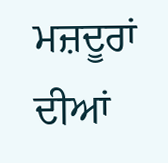ਮਜ਼ਦੂਰਾਂ ਦੀਆਂ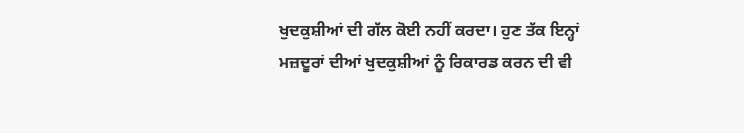ਖੁਦਕੁਸ਼ੀਆਂ ਦੀ ਗੱਲ ਕੋਈ ਨਹੀਂ ਕਰਦਾ। ਹੁਣ ਤੱਕ ਇਨ੍ਹਾਂ ਮਜ਼ਦੂਰਾਂ ਦੀਆਂ ਖੁਦਕੁਸ਼ੀਆਂ ਨੂੰ ਰਿਕਾਰਡ ਕਰਨ ਦੀ ਵੀ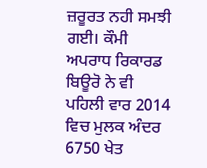ਜ਼ਰੂਰਤ ਨਹੀ ਸਮਝੀ ਗਈ। ਕੌਮੀ ਅਪਰਾਧ ਰਿਕਾਰਡ ਬਿਊਰੋ ਨੇ ਵੀ ਪਹਿਲੀ ਵਾਰ 2014 ਵਿਚ ਮੁਲਕ ਅੰਦਰ 6750 ਖੇਤ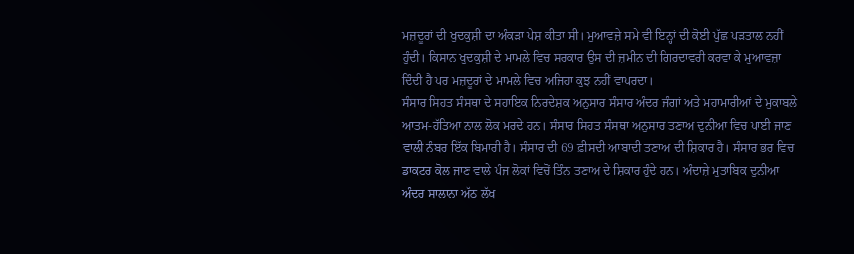ਮਜ਼ਦੂਰਾਂ ਦੀ ਖੁਦਕੁਸ਼ੀ ਦਾ ਅੰਕੜਾ ਪੇਸ਼ ਕੀਤਾ ਸੀ। ਮੁਆਵਜ਼ੇ ਸਮੇ ਵੀ ਇਨ੍ਹਾਂ ਦੀ ਕੋਈ ਪੁੱਛ ਪੜਤਾਲ ਨਹੀਂ ਹੁੰਦੀ। ਕਿਸਾਨ ਖੁਦਕੁਸ਼ੀ ਦੇ ਮਾਮਲੇ ਵਿਚ ਸਰਕਾਰ ਉਸ ਦੀ ਜ਼ਮੀਨ ਦੀ ਗਿਰਦਾਵਰੀ ਕਰਵਾ ਕੇ ਮੁਆਵਜ਼ਾ ਦਿੰਦੀ ਹੈ ਪਰ ਮਜ਼ਦੂਰਾਂ ਦੇ ਮਾਮਲੇ ਵਿਚ ਅਜਿਹਾ ਕੁਝ ਨਹੀਂ ਵਾਪਰਦਾ।
ਸੰਸਾਰ ਸਿਹਤ ਸੰਸਥਾ ਦੇ ਸਹਾਇਕ ਨਿਰਦੇਸ਼ਕ ਅਨੁਸਾਰ ਸੰਸਾਰ ਅੰਦਰ ਜੰਗਾਂ ਅਤੇ ਮਹਾਮਾਰੀਆਂ ਦੇ ਮੁਕਾਬਲੇ ਆਤਮ-ਹੱਤਿਆ ਨਾਲ ਲੋਕ ਮਰਦੇ ਹਨ। ਸੰਸਾਰ ਸਿਹਤ ਸੰਸਥਾ ਅਨੁਸਾਰ ਤਣਾਅ ਦੁਨੀਆ ਵਿਚ ਪਾਈ ਜਾਣ ਵਾਲੀ ਨੰਬਰ ਇੱਕ ਬਿਮਾਰੀ ਹੈ। ਸੰਸਾਰ ਦੀ 69 ਫ਼ੀਸਦੀ ਆਬਾਦੀ ਤਣਾਅ ਦੀ ਸ਼ਿਕਾਰ ਹੈ। ਸੰਸਾਰ ਭਰ ਵਿਚ ਡਾਕਟਰ ਕੋਲ ਜਾਣ ਵਾਲੇ ਪੰਜ ਲੋਕਾਂ ਵਿਚੋਂ ਤਿੰਨ ਤਣਾਅ ਦੇ ਸ਼ਿਕਾਰ ਹੁੰਦੇ ਹਨ। ਅੰਦਾਜ਼ੇ ਮੁਤਾਬਿਕ ਦੁਨੀਆ ਅੰਦਰ ਸਾਲਾਨਾ ਅੱਠ ਲੱਖ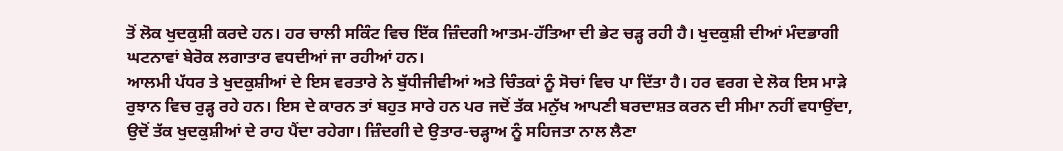ਤੋਂ ਲੋਕ ਖੁਦਕੁਸ਼ੀ ਕਰਦੇ ਹਨ। ਹਰ ਚਾਲੀ ਸਕਿੰਟ ਵਿਚ ਇੱਕ ਜ਼ਿੰਦਗੀ ਆਤਮ-ਹੱਤਿਆ ਦੀ ਭੇਟ ਚੜ੍ਹ ਰਹੀ ਹੈ। ਖੁਦਕੁਸ਼ੀ ਦੀਆਂ ਮੰਦਭਾਗੀ ਘਟਨਾਵਾਂ ਬੇਰੋਕ ਲਗਾਤਾਰ ਵਧਦੀਆਂ ਜਾ ਰਹੀਆਂ ਹਨ।
ਆਲਮੀ ਪੱਧਰ ਤੇ ਖੁਦਕੁਸ਼ੀਆਂ ਦੇ ਇਸ ਵਰਤਾਰੇ ਨੇ ਬੁੱਧੀਜੀਵੀਆਂ ਅਤੇ ਚਿੰਤਕਾਂ ਨੂੰ ਸੋਚਾਂ ਵਿਚ ਪਾ ਦਿੱਤਾ ਹੈ। ਹਰ ਵਰਗ ਦੇ ਲੋਕ ਇਸ ਮਾੜੇ ਰੁਝਾਨ ਵਿਚ ਰੁੜ੍ਹ ਰਹੇ ਹਨ। ਇਸ ਦੇ ਕਾਰਨ ਤਾਂ ਬਹੁਤ ਸਾਰੇ ਹਨ ਪਰ ਜਦੋਂ ਤੱਕ ਮਨੁੱਖ ਆਪਣੀ ਬਰਦਾਸ਼ਤ ਕਰਨ ਦੀ ਸੀਮਾ ਨਹੀਂ ਵਧਾਉਂਦਾ, ਉਦੋਂ ਤੱਕ ਖੁਦਕੁਸ਼ੀਆਂ ਦੇ ਰਾਹ ਪੈਂਦਾ ਰਹੇਗਾ। ਜ਼ਿੰਦਗੀ ਦੇ ਉਤਾਰ-ਚੜ੍ਹਾਅ ਨੂੰ ਸਹਿਜਤਾ ਨਾਲ ਲੈਣਾ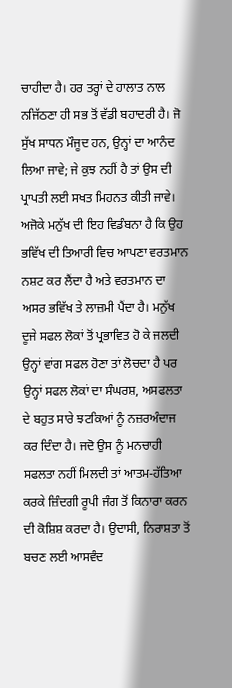ਚਾਹੀਦਾ ਹੈ। ਹਰ ਤਰ੍ਹਾਂ ਦੇ ਹਾਲਾਤ ਨਾਲ ਨਜਿੱਠਣਾ ਹੀ ਸਭ ਤੋਂ ਵੱਡੀ ਬਹਾਦਰੀ ਹੈ। ਜੋ ਸੁੱਖ ਸਾਧਨ ਮੌਜੂਦ ਹਨ, ਉਨ੍ਹਾਂ ਦਾ ਆਨੰਦ ਲਿਆ ਜਾਵੇ; ਜੇ ਕੁਝ ਨਹੀਂ ਹੈ ਤਾਂ ਉਸ ਦੀ ਪ੍ਰਾਪਤੀ ਲਈ ਸਖਤ ਮਿਹਨਤ ਕੀਤੀ ਜਾਵੇ। ਅਜੋਕੇ ਮਨੁੱਖ ਦੀ ਇਹ ਵਿਡੰਬਨਾ ਹੈ ਕਿ ਉਹ ਭਵਿੱਖ ਦੀ ਤਿਆਰੀ ਵਿਚ ਆਪਣਾ ਵਰਤਮਾਨ ਨਸ਼ਟ ਕਰ ਲੈਂਦਾ ਹੈ ਅਤੇ ਵਰਤਮਾਨ ਦਾ ਅਸਰ ਭਵਿੱਖ ਤੇ ਲਾਜ਼ਮੀ ਪੈਂਦਾ ਹੈ। ਮਨੁੱਖ ਦੂਜੇ ਸਫਲ ਲੋਕਾਂ ਤੋਂ ਪ੍ਰਭਾਵਿਤ ਹੋ ਕੇ ਜਲਦੀ ਉਨ੍ਹਾਂ ਵਾਂਗ ਸਫਲ ਹੋਣਾ ਤਾਂ ਲੋਚਦਾ ਹੈ ਪਰ ਉਨ੍ਹਾਂ ਸਫਲ ਲੋਕਾਂ ਦਾ ਸੰਘਰਸ਼, ਅਸਫਲਤਾ ਦੇ ਬਹੁਤ ਸਾਰੇ ਝਟਕਿਆਂ ਨੂੰ ਨਜ਼ਰਅੰਦਾਜ ਕਰ ਦਿੰਦਾ ਹੈ। ਜਦੋ ਉਸ ਨੂੰ ਮਨਚਾਹੀ ਸਫਲਤਾ ਨਹੀਂ ਮਿਲਦੀ ਤਾਂ ਆਤਮ-ਹੱਤਿਆ ਕਰਕੇ ਜ਼ਿੰਦਗੀ ਰੂਪੀ ਜੰਗ ਤੋਂ ਕਿਨਾਰਾ ਕਰਨ ਦੀ ਕੋਸ਼ਿਸ਼ ਕਰਦਾ ਹੈ। ਉਦਾਸੀ, ਨਿਰਾਸ਼ਤਾ ਤੋਂ ਬਚਣ ਲਈ ਆਸਵੰਦ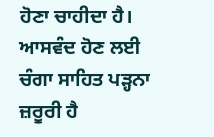ਹੋਣਾ ਚਾਹੀਦਾ ਹੈ। ਆਸਵੰਦ ਹੋਣ ਲਈ ਚੰਗਾ ਸਾਹਿਤ ਪੜ੍ਹਨਾ ਜ਼ਰੂਰੀ ਹੈ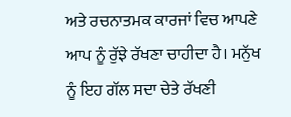ਅਤੇ ਰਚਨਾਤਮਕ ਕਾਰਜਾਂ ਵਿਚ ਆਪਣੇ ਆਪ ਨੂੰ ਰੁੱਝੇ ਰੱਖਣਾ ਚਾਹੀਦਾ ਹੈ। ਮਨੁੱਖ ਨੂੰ ਇਹ ਗੱਲ ਸਦਾ ਚੇਤੇ ਰੱਖਣੀ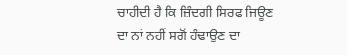ਚਾਹੀਦੀ ਹੈ ਕਿ ਜ਼ਿੰਦਗੀ ਸਿਰਫ ਜਿਊਣ ਦਾ ਨਾਂ ਨਹੀਂ ਸਗੋਂ ਹੰਢਾਉਣ ਦਾ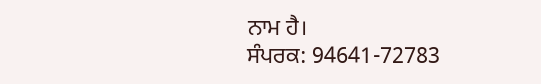ਨਾਮ ਹੈ।
ਸੰਪਰਕ: 94641-72783